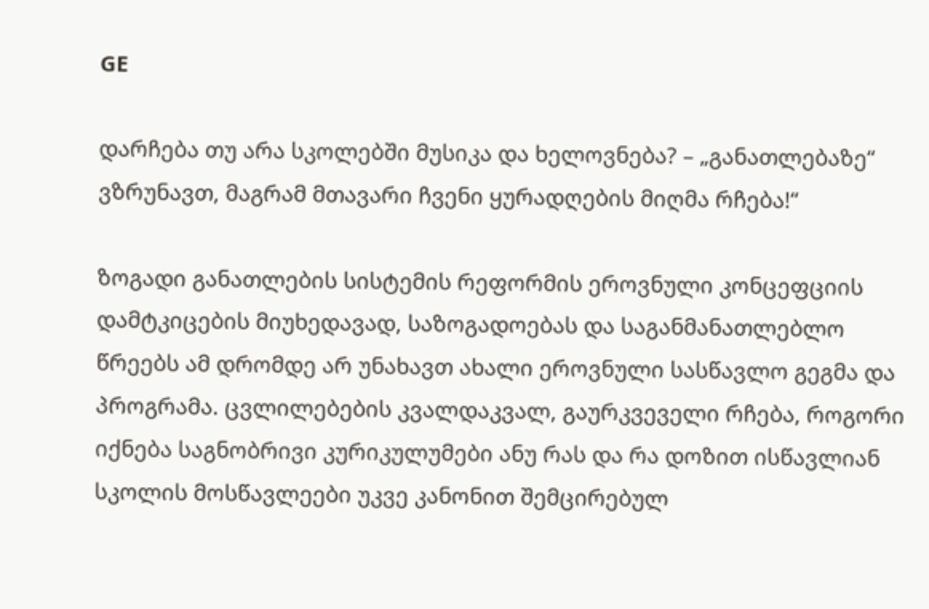GE

დარჩება თუ არა სკოლებში მუსიკა და ხელოვნება? – „განათლებაზე“ ვზრუნავთ, მაგრამ მთავარი ჩვენი ყურადღების მიღმა რჩება!“

ზოგადი განათლების სისტემის რეფორმის ეროვნული კონცეფციის დამტკიცების მიუხედავად, საზოგადოებას და საგანმანათლებლო წრეებს ამ დრომდე არ უნახავთ ახალი ეროვნული სასწავლო გეგმა და პროგრამა. ცვლილებების კვალდაკვალ, გაურკვეველი რჩება, როგორი იქნება საგნობრივი კურიკულუმები ანუ რას და რა დოზით ისწავლიან სკოლის მოსწავლეები უკვე კანონით შემცირებულ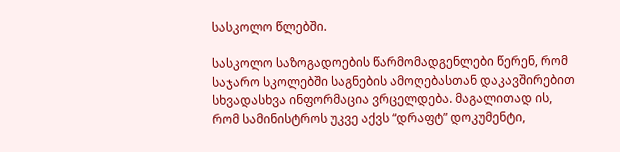სასკოლო წლებში.

სასკოლო საზოგადოების წარმომადგენლები წერენ, რომ საჯარო სკოლებში საგნების ამოღებასთან დაკავშირებით სხვადასხვა ინფორმაცია ვრცელდება. მაგალითად ის, რომ სამინისტროს უკვე აქვს “დრაფტ” დოკუმენტი,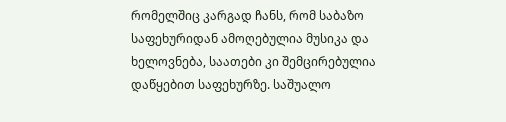რომელშიც კარგად ჩანს, რომ საბაზო საფეხურიდან ამოღებულია მუსიკა და ხელოვნება, საათები კი შემცირებულია დაწყებით საფეხურზე. საშუალო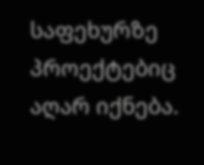საფეხურზე პროექტებიც აღარ იქნება.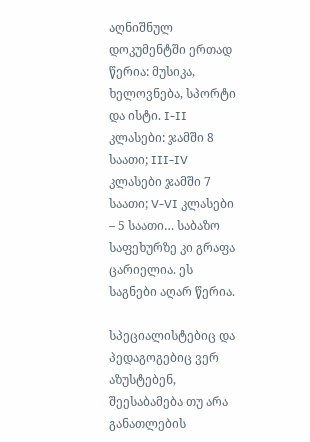აღნიშნულ დოკუმენტში ერთად წერია: მუსიკა, ხელოვნება, სპორტი და ისტი. I-II კლასები: ჯამში 8 საათი; III-IV კლასები ჯამში 7 საათი; V-VI კლასები – 5 საათი… საბაზო საფეხურზე კი გრაფა ცარიელია. ეს საგნები აღარ წერია.

სპეციალისტებიც და პედაგოგებიც ვერ აზუსტებენ, შეესაბამება თუ არა განათლების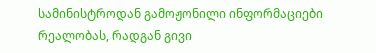სამინისტროდან გამოჟონილი ინფორმაციები რეალობას, რადგან გივი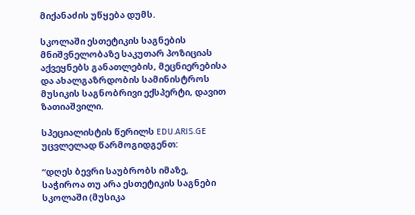მიქანაძის უწყება დუმს.

სკოლაში ესთეტიკის საგნების მნიშვნელობაზე საკუთარ პოზიციას აქვეყნებს განათლების, მეცნიერებისა და ახალგაზრდობის სამინისტროს მუსიკის საგნობრივი ექსპერტი, დავით ზათიაშვილი.

სპეციალისტის წერილს EDU.ARIS.GE უცვლელად წარმოგიდგენთ:

“დღეს ბევრი საუბრობს იმაზე, საჭიროა თუ არა ესთეტიკის საგნები სკოლაში (მუსიკა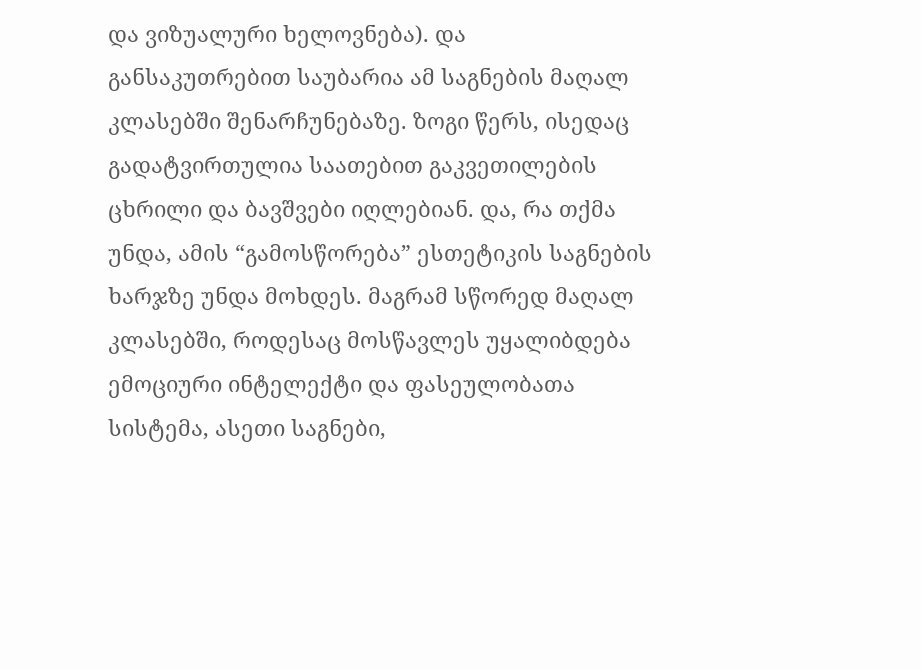და ვიზუალური ხელოვნება). და განსაკუთრებით საუბარია ამ საგნების მაღალ კლასებში შენარჩუნებაზე. ზოგი წერს, ისედაც გადატვირთულია საათებით გაკვეთილების ცხრილი და ბავშვები იღლებიან. და, რა თქმა უნდა, ამის “გამოსწორება” ესთეტიკის საგნების ხარჯზე უნდა მოხდეს. მაგრამ სწორედ მაღალ კლასებში, როდესაც მოსწავლეს უყალიბდება ემოციური ინტელექტი და ფასეულობათა სისტემა, ასეთი საგნები,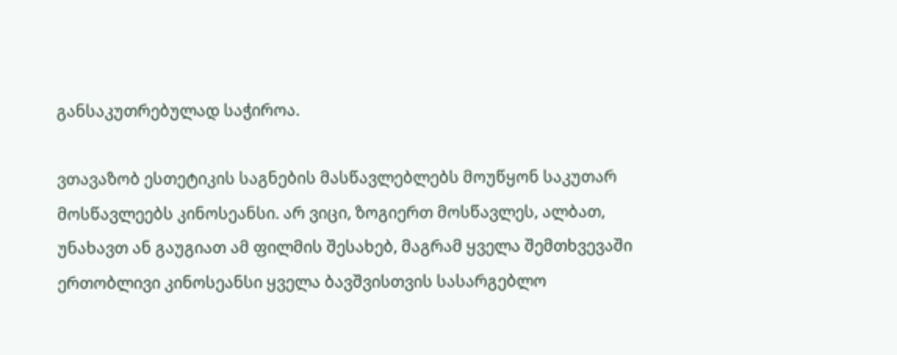განსაკუთრებულად საჭიროა.

ვთავაზობ ესთეტიკის საგნების მასწავლებლებს მოუწყონ საკუთარ მოსწავლეებს კინოსეანსი. არ ვიცი, ზოგიერთ მოსწავლეს, ალბათ, უნახავთ ან გაუგიათ ამ ფილმის შესახებ, მაგრამ ყველა შემთხვევაში ერთობლივი კინოსეანსი ყველა ბავშვისთვის სასარგებლო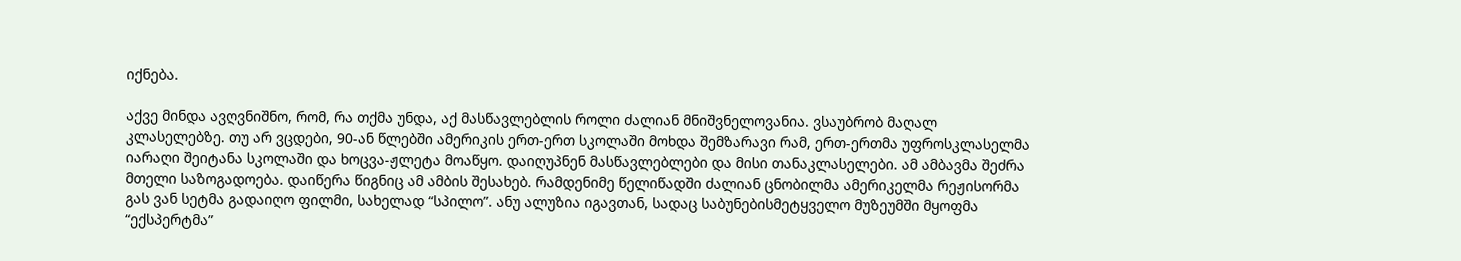იქნება.

აქვე მინდა ავღვნიშნო, რომ, რა თქმა უნდა, აქ მასწავლებლის როლი ძალიან მნიშვნელოვანია. ვსაუბრობ მაღალ კლასელებზე. თუ არ ვცდები, 90-ან წლებში ამერიკის ერთ-ერთ სკოლაში მოხდა შემზარავი რამ, ერთ-ერთმა უფროსკლასელმა იარაღი შეიტანა სკოლაში და ხოცვა-ჟლეტა მოაწყო. დაიღუპნენ მასწავლებლები და მისი თანაკლასელები. ამ ამბავმა შეძრა მთელი საზოგადოება. დაიწერა წიგნიც ამ ამბის შესახებ. რამდენიმე წელიწადში ძალიან ცნობილმა ამერიკელმა რეჟისორმა გას ვან სეტმა გადაიღო ფილმი, სახელად “სპილო”. ანუ ალუზია იგავთან, სადაც საბუნებისმეტყველო მუზეუმში მყოფმა “ექსპერტმა”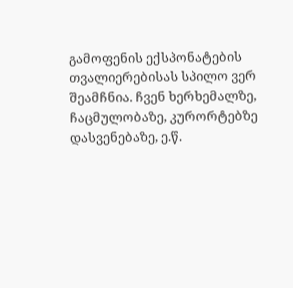გამოფენის ექსპონატების თვალიერებისას სპილო ვერ შეამჩნია. ჩვენ ხერხემალზე, ჩაცმულობაზე, კურორტებზე დასვენებაზე, ე.წ.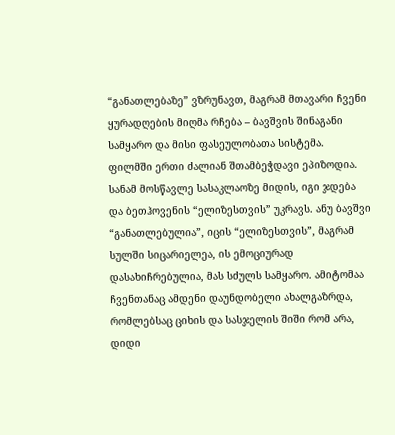“განათლებაზე” ვზრუნავთ, მაგრამ მთავარი ჩვენი ყურადღების მიღმა რჩება – ბავშვის შინაგანი სამყარო და მისი ფასეულობათა სისტემა. ფილმში ერთი ძალიან შთამბეჭდავი ეპიზოდია. სანამ მოსწავლე სასაკლაოზე მიდის, იგი ჯდება და ბეთჰოვენის “ელიზესთვის” უკრავს. ანუ ბავშვი “განათლებულია”, იცის “ელიზესთვის”, მაგრამ სულში სიცარიელეა, ის ემოციურად დასახიჩრებულია, მას სძულს სამყარო. ამიტომაა ჩვენთანაც ამდენი დაუნდობელი ახალგაზრდა, რომლებსაც ციხის და სასჯელის შიში რომ არა, დიდი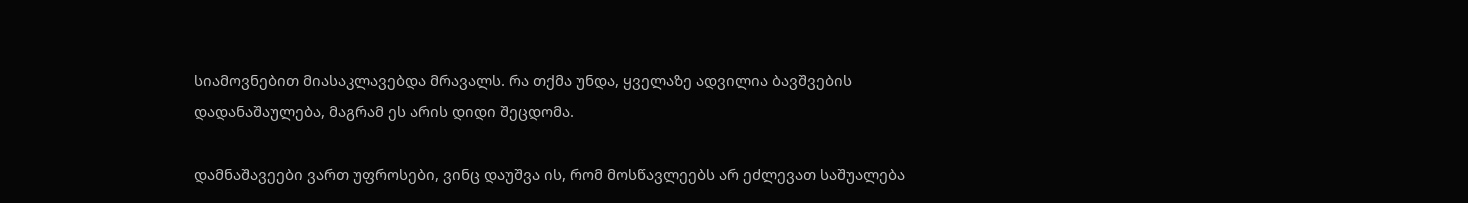სიამოვნებით მიასაკლავებდა მრავალს. რა თქმა უნდა, ყველაზე ადვილია ბავშვების დადანაშაულება, მაგრამ ეს არის დიდი შეცდომა.

დამნაშავეები ვართ უფროსები, ვინც დაუშვა ის, რომ მოსწავლეებს არ ეძლევათ საშუალება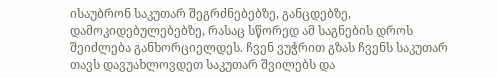ისაუბრონ საკუთარ შეგრძნებებზე, განცდებზე, დამოკიდებულებებზე, რასაც სწორედ ამ საგნების დროს შეიძლება განხორციელდეს. ჩვენ ვუჭრით გზას ჩვენს საკუთარ თავს დავუახლოვდეთ საკუთარ შვილებს და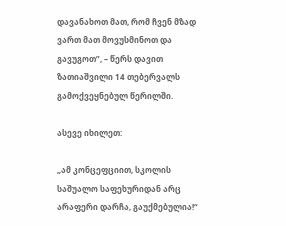დავანახოთ მათ, რომ ჩვენ მზად ვართ მათ მოვუსმინოთ და გავუგოთ”, – წერს დავით ზათიაშვილი 14 თებერვალს გამოქვეყნებულ წერილში.

ასევე იხილეთ:

„ამ კონცეფციით, სკოლის საშუალო საფეხურიდან არც არაფერი დარჩა, გაუქმებულია!“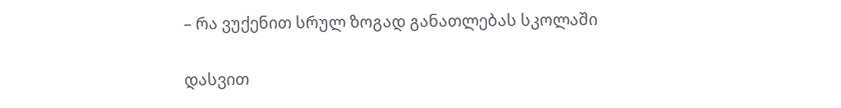– რა ვუქენით სრულ ზოგად განათლებას სკოლაში

დასვით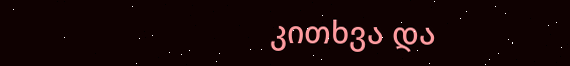კითხვა და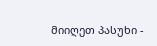მიიღეთ პასუხი -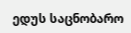ედუს საცნობარო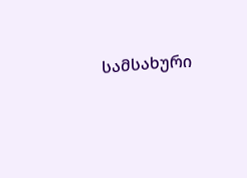სამსახური